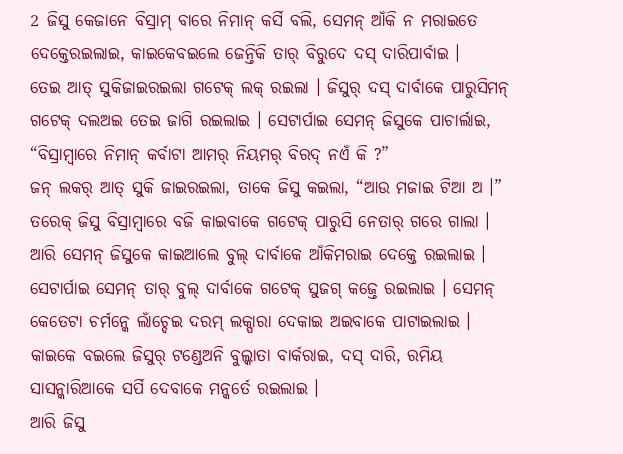2 ଜିସୁ କେଜାନେ ବିସ୍ରାମ୍ ବାରେ ନିମାନ୍ କର୍ସି ବଲି, ସେମନ୍ ଆଁକି ନ ମରାଇତେ ଦେକ୍ତେରଇଲାଇ, କାଇକେବଇଲେ ଜେନ୍ତିକି ତାର୍ ବିରୁଦେ ଦସ୍ ଦାରିପାର୍ବାଇ ।
ତେଇ ଆତ୍ ସୁକିଜାଇରଇଲା ଗଟେକ୍ ଲକ୍ ରଇଲା । ଜିସୁର୍ ଦସ୍ ଦାର୍ବାକେ ପାରୁସିମନ୍ ଗଟେକ୍ ଦଲଅଇ ତେଇ ଜାଗି ରଇଲାଇ । ସେଟାର୍ପାଇ ସେମନ୍ ଜିସୁକେ ପାଚାର୍ଲାଇ, “ବିସ୍ରାମ୍ବାରେ ନିମାନ୍ କର୍ବାଟା ଆମର୍ ନିୟମର୍ ବିରଦ୍ ନଏଁ କି ?”
ଜନ୍ ଲକର୍ ଆତ୍ ସୁକି ଜାଇରଇଲା, ତାକେ ଜିସୁ କଇଲା, “ଆଉ ମଜାଇ ଟିଆ ଅ ।”
ତରେକ୍ ଜିସୁ ବିସ୍ରାମ୍ବାରେ ବଜି କାଇବାକେ ଗଟେକ୍ ପାରୁସି ନେତାର୍ ଗରେ ଗାଲା । ଆରି ସେମନ୍ ଜିସୁକେ କାଇଆଲେ ବୁଲ୍ ଦାର୍ବାକେ ଆଁକିମରାଇ ଦେକ୍ତେ ରଇଲାଇ ।
ସେଟାର୍ପାଇ ସେମନ୍ ତାର୍ ବୁଲ୍ ଦାର୍ବାକେ ଗଟେକ୍ ସୁଜଗ୍ କଜ୍ତେ ରଇଲାଇ । ସେମନ୍ କେତେଟା ଚର୍ମନ୍କେ ଲାଁଚ୍ଦେଇ ଦରମ୍ ଲକ୍ପାରା ଦେକାଇ ଅଇବାକେ ପାଟାଇଲାଇ । କାଇକେ ବଇଲେ ଜିସୁର୍ ଟଣ୍ଡେଅନି ବୁଲ୍କାତା ବାର୍କରାଇ, ଦସ୍ ଦାରି, ରମିୟ ସାସନ୍କାରିଆକେ ସର୍ପି ଦେବାକେ ମନ୍କର୍ତେ ରଇଲାଇ ।
ଆରି ଜିସୁ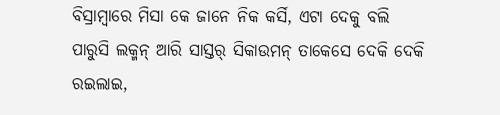ବିସ୍ରାମ୍ବାରେ ମିସା କେ ଜାନେ ନିକ କର୍ସି, ଏଟା ଦେକୁ ବଲି ପାରୁସି ଲକ୍ମନ୍ ଆରି ସାସ୍ତର୍ ସିକାଉମନ୍ ତାକେସେ ଦେକି ଦେକି ରଇଲାଇ,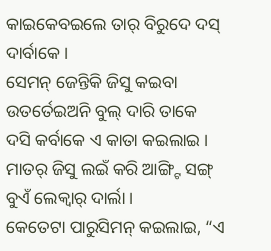କାଇକେବଇଲେ ତାର୍ ବିରୁଦେ ଦସ୍ ଦାର୍ବାକେ ।
ସେମନ୍ ଜେନ୍ତିକି ଜିସୁ କଇବା ଉତର୍ତେଇଅନି ବୁଲ୍ ଦାରି ତାକେ ଦସି କର୍ବାକେ ଏ କାତା କଇଲାଇ । ମାତର୍ ଜିସୁ ଲଇଁ କରି ଆଙ୍ଗ୍ଟି ସଙ୍ଗ୍ ବୁଏଁ ଲେକ୍ବାର୍ ଦାର୍ଲା ।
କେତେଟା ପାରୁସିମନ୍ କଇଲାଇ, “ଏ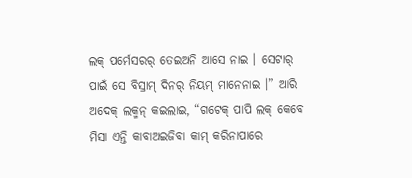ଲକ୍ ପର୍ମେସରର୍ ତେଇଅନି ଆସେ ନାଇ । ସେଟାର୍ ପାଇଁ ସେ ବିସ୍ରାମ୍ ଦିନର୍ ନିୟମ୍ ମାନେନାଇ ।” ଆରି ଅଦେକ୍ ଲକ୍ମନ୍ କଇଲାଇ, “ଗଟେକ୍ ପାପି ଲକ୍ କେବେ ମିସା ଏନ୍ତି କାବାଅଇଜିବା କାମ୍ କରିନାପାରେ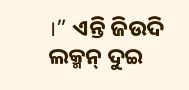।” ଏନ୍ତି ଜିଉଦି ଲକ୍ମନ୍ ଦୁଇ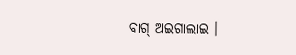ବାଗ୍ ଅଇଗାଲାଇ ।